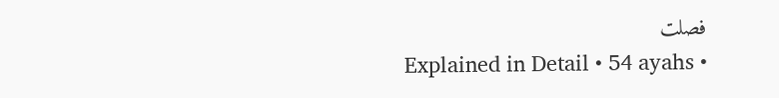فصلت
Explained in Detail • 54 ayahs •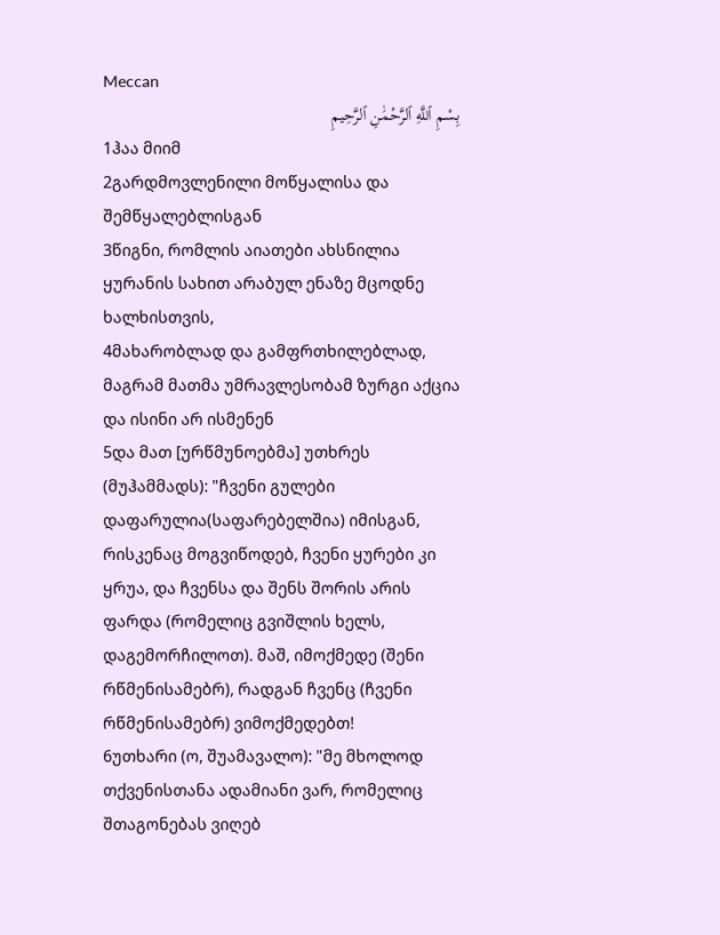Meccan
بِسْمِ ٱللَّهِ ٱلرَّحْمَٰنِ ٱلرَّحِيمِ
1ჰაა მიიმ
2გარდმოვლენილი მოწყალისა და შემწყალებლისგან
3წიგნი, რომლის აიათები ახსნილია ყურანის სახით არაბულ ენაზე მცოდნე ხალხისთვის,
4მახარობლად და გამფრთხილებლად, მაგრამ მათმა უმრავლესობამ ზურგი აქცია და ისინი არ ისმენენ
5და მათ [ურწმუნოებმა] უთხრეს (მუჰამმადს): "ჩვენი გულები დაფარულია(საფარებელშია) იმისგან, რისკენაც მოგვიწოდებ, ჩვენი ყურები კი ყრუა, და ჩვენსა და შენს შორის არის ფარდა (რომელიც გვიშლის ხელს, დაგემორჩილოთ). მაშ, იმოქმედე (შენი რწმენისამებრ), რადგან ჩვენც (ჩვენი რწმენისამებრ) ვიმოქმედებთ!
6უთხარი (ო, შუამავალო): "მე მხოლოდ თქვენისთანა ადამიანი ვარ, რომელიც შთაგონებას ვიღებ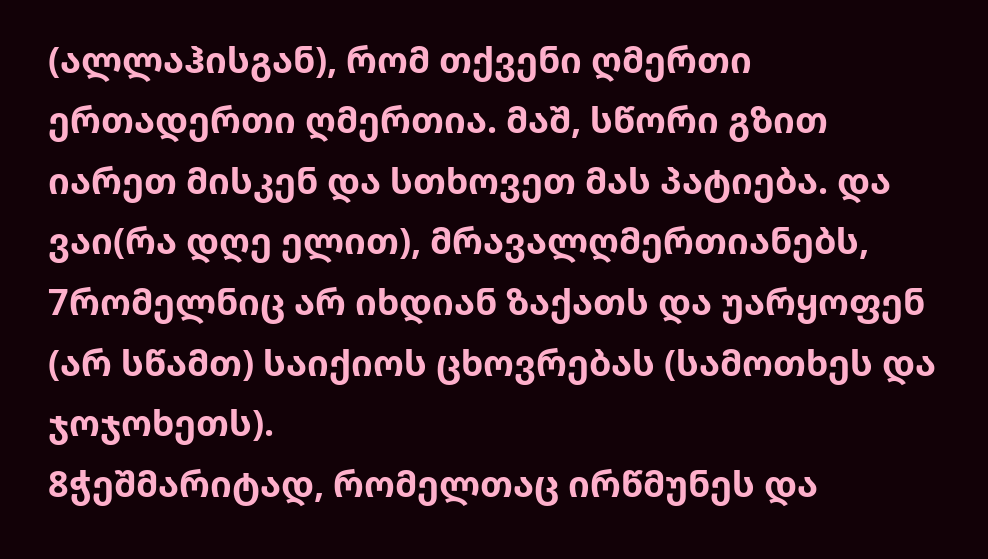(ალლაჰისგან), რომ თქვენი ღმერთი ერთადერთი ღმერთია. მაშ, სწორი გზით იარეთ მისკენ და სთხოვეთ მას პატიება. და ვაი(რა დღე ელით), მრავალღმერთიანებს,
7რომელნიც არ იხდიან ზაქათს და უარყოფენ (არ სწამთ) საიქიოს ცხოვრებას (სამოთხეს და ჯოჯოხეთს).
8ჭეშმარიტად, რომელთაც ირწმუნეს და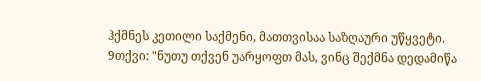ჰქმნეს კეთილი საქმენი, მათთვისაა საზღაური უწყვეტი.
9თქვი: "ნუთუ თქვენ უარყოფთ მას, ვინც შექმნა დედამიწა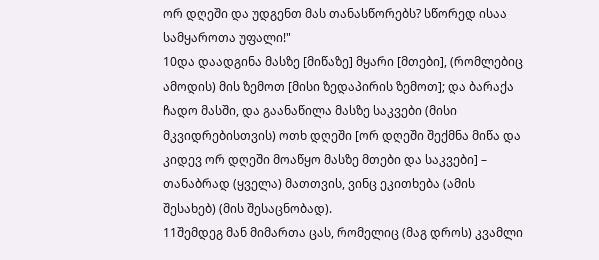ორ დღეში და უდგენთ მას თანასწორებს? სწორედ ისაა სამყაროთა უფალი!"
10და დაადგინა მასზე [მიწაზე] მყარი [მთები], (რომლებიც ამოდის) მის ზემოთ [მისი ზედაპირის ზემოთ]; და ბარაქა ჩადო მასში, და გაანაწილა მასზე საკვები (მისი მკვიდრებისთვის) ოთხ დღეში [ორ დღეში შექმნა მიწა და კიდევ ორ დღეში მოაწყო მასზე მთები და საკვები] – თანაბრად (ყველა) მათთვის, ვინც ეკითხება (ამის შესახებ) (მის შესაცნობად).
11შემდეგ მან მიმართა ცას, რომელიც (მაგ დროს) კვამლი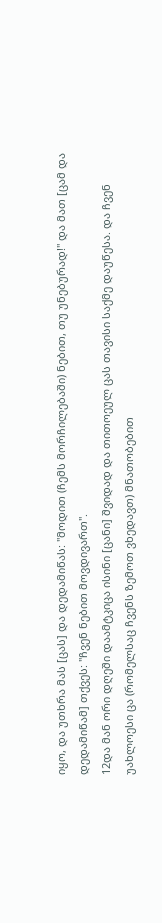იყო, და უთხრა მას [ცას] და დედამიწას: "მოდით (ჩემს მორჩილებაში) ნებით, თუ უნებურად!" და მათ [ცამ და დედამიწამ] თქვეს: "ჩვენ ნებით მოვდივართ".
12და მან ორი დღეში დაამტკიცა ისინი [ცანი] შვიდად და თითოეულ ცას თავისი საქმე დაუწესა. და ჩვენ უახლოესი ცა (რომელსაც ჩვენს ზემოთ ვხედავთ) მნათობებით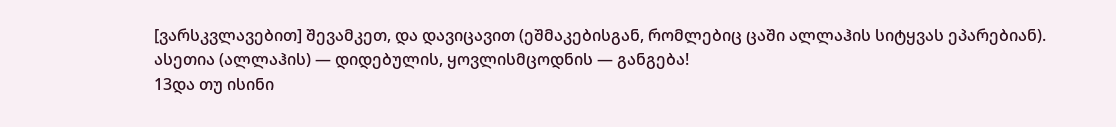[ვარსკვლავებით] შევამკეთ, და დავიცავით (ეშმაკებისგან, რომლებიც ცაში ალლაჰის სიტყვას ეპარებიან). ასეთია (ალლაჰის) — დიდებულის, ყოვლისმცოდნის — განგება!
13და თუ ისინი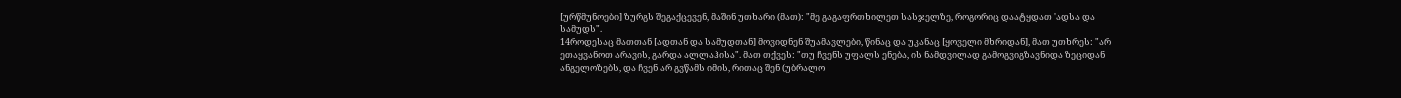[ურწმუნოები] ზურგს შეგაქცევენ, მაშინ უთხარი (მათ): "მე გაგაფრთხილეთ სასჯელზე, როგორიც დაატყდათ 'ადსა და სამუდს".
14როდესაც მათთან [ადთან და სამუდთან] მოვიდნენ შუამავლები, წინაც და უკანაც [ყოველი მხრიდან], მათ უთხრეს: "არ ეთაყვანოთ არავის, გარდა ალლაჰისა". მათ თქვეს: "თუ ჩვენს უფალს ენება, ის ნამდვილად გამოგვიგზავნიდა ზეციდან ანგელოზებს, და ჩვენ არ გვწამს იმის, რითაც შენ (უბრალო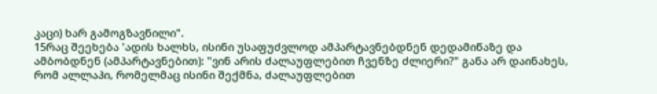კაცი) ხარ გამოგზავნილი".
15რაც შეეხება 'ადის ხალხს, ისინი უსაფუძვლოდ ამპარტავნებდნენ დედამიწაზე და ამბობდნენ (ამპარტავნებით): "ვინ არის ძალაუფლებით ჩვენზე ძლიერი?" განა არ დაინახეს, რომ ალლაჰი, რომელმაც ისინი შექმნა, ძალაუფლებით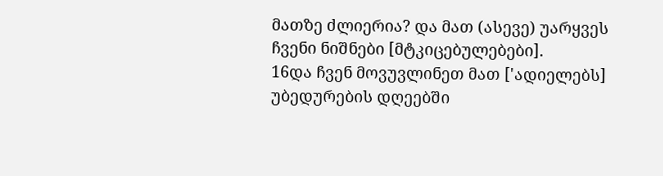მათზე ძლიერია? და მათ (ასევე) უარყვეს ჩვენი ნიშნები [მტკიცებულებები].
16და ჩვენ მოვუვლინეთ მათ ['ადიელებს] უბედურების დღეებში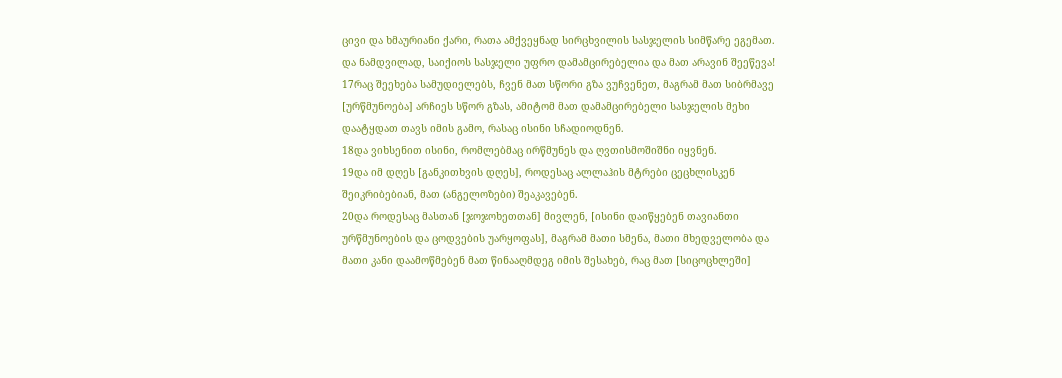ცივი და ხმაურიანი ქარი, რათა ამქვეყნად სირცხვილის სასჯელის სიმწარე ეგემათ. და ნამდვილად, საიქიოს სასჯელი უფრო დამამცირებელია და მათ არავინ შეეწევა!
17რაც შეეხება სამუდიელებს, ჩვენ მათ სწორი გზა ვუჩვენეთ, მაგრამ მათ სიბრმავე [ურწმუნოება] არჩიეს სწორ გზას, ამიტომ მათ დამამცირებელი სასჯელის მეხი დაატყდათ თავს იმის გამო, რასაც ისინი სჩადიოდნენ.
18და ვიხსენით ისინი, რომლებმაც ირწმუნეს და ღვთისმოშიშნი იყვნენ.
19და იმ დღეს [განკითხვის დღეს], როდესაც ალლაჰის მტრები ცეცხლისკენ შეიკრიბებიან, მათ (ანგელოზები) შეაკავებენ.
20და როდესაც მასთან [ჯოჯოხეთთან] მივლენ, [ისინი დაიწყებენ თავიანთი ურწმუნოების და ცოდვების უარყოფას], მაგრამ მათი სმენა, მათი მხედველობა და მათი კანი დაამოწმებენ მათ წინააღმდეგ იმის შესახებ, რაც მათ [სიცოცხლეში]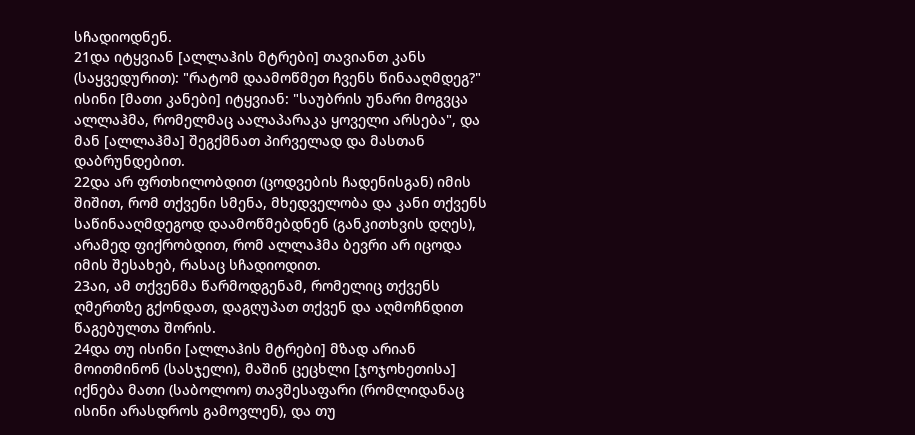სჩადიოდნენ.
21და იტყვიან [ალლაჰის მტრები] თავიანთ კანს (საყვედურით): "რატომ დაამოწმეთ ჩვენს წინააღმდეგ?" ისინი [მათი კანები] იტყვიან: "საუბრის უნარი მოგვცა ალლაჰმა, რომელმაც აალაპარაკა ყოველი არსება", და მან [ალლაჰმა] შეგქმნათ პირველად და მასთან დაბრუნდებით.
22და არ ფრთხილობდით (ცოდვების ჩადენისგან) იმის შიშით, რომ თქვენი სმენა, მხედველობა და კანი თქვენს საწინააღმდეგოდ დაამოწმებდნენ (განკითხვის დღეს), არამედ ფიქრობდით, რომ ალლაჰმა ბევრი არ იცოდა იმის შესახებ, რასაც სჩადიოდით.
23აი, ამ თქვენმა წარმოდგენამ, რომელიც თქვენს ღმერთზე გქონდათ, დაგღუპათ თქვენ და აღმოჩნდით წაგებულთა შორის.
24და თუ ისინი [ალლაჰის მტრები] მზად არიან მოითმინონ (სასჯელი), მაშინ ცეცხლი [ჯოჯოხეთისა] იქნება მათი (საბოლოო) თავშესაფარი (რომლიდანაც ისინი არასდროს გამოვლენ), და თუ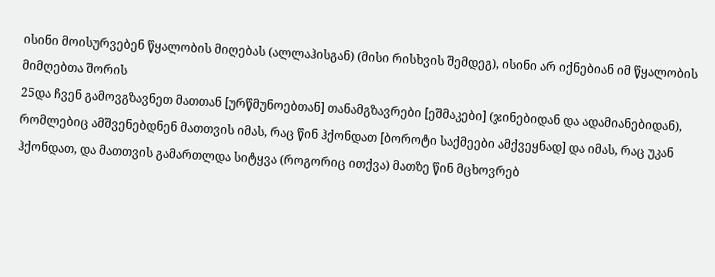ისინი მოისურვებენ წყალობის მიღებას (ალლაჰისგან) (მისი რისხვის შემდეგ), ისინი არ იქნებიან იმ წყალობის მიმღებთა შორის
25და ჩვენ გამოვგზავნეთ მათთან [ურწმუნოებთან] თანამგზავრები [ეშმაკები] (ჯინებიდან და ადამიანებიდან), რომლებიც ამშვენებდნენ მათთვის იმას, რაც წინ ჰქონდათ [ბოროტი საქმეები ამქვეყნად] და იმას, რაც უკან ჰქონდათ, და მათთვის გამართლდა სიტყვა (როგორიც ითქვა) მათზე წინ მცხოვრებ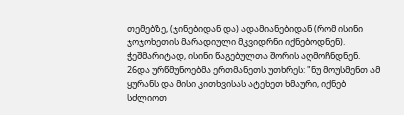თემებზე, (ჯინებიდან და) ადამიანებიდან (რომ ისინი ჯოჯოხეთის მარადიული მკვიდრნი იქნებოდნენ). ჭეშმარიტად, ისინი წაგებულთა შორის აღმოჩნდნენ.
26და ურწმუნოებმა ერთმანეთს უთხრეს: "ნუ მოუსმენთ ამ ყურანს და მისი კითხვისას ატეხეთ ხმაური, იქნებ სძლიოთ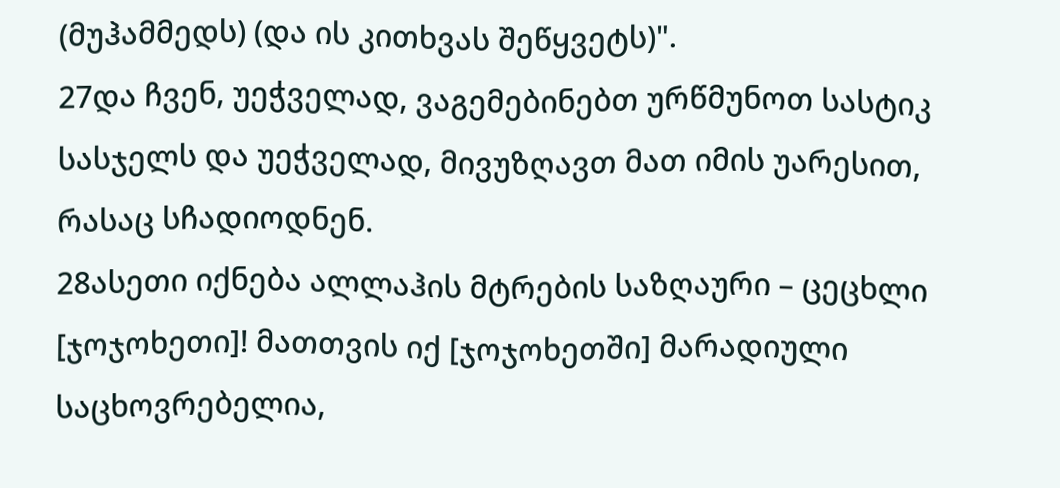(მუჰამმედს) (და ის კითხვას შეწყვეტს)".
27და ჩვენ, უეჭველად, ვაგემებინებთ ურწმუნოთ სასტიკ სასჯელს და უეჭველად, მივუზღავთ მათ იმის უარესით, რასაც სჩადიოდნენ.
28ასეთი იქნება ალლაჰის მტრების საზღაური – ცეცხლი [ჯოჯოხეთი]! მათთვის იქ [ჯოჯოხეთში] მარადიული საცხოვრებელია,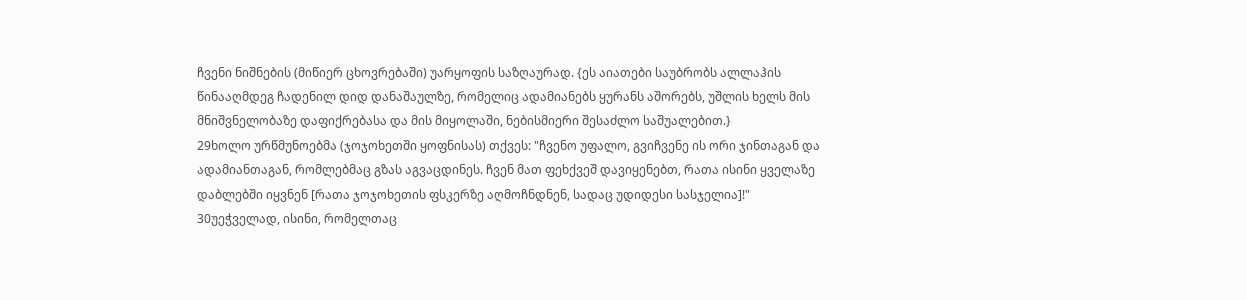ჩვენი ნიშნების (მიწიერ ცხოვრებაში) უარყოფის საზღაურად. {ეს აიათები საუბრობს ალლაჰის წინააღმდეგ ჩადენილ დიდ დანაშაულზე, რომელიც ადამიანებს ყურანს აშორებს, უშლის ხელს მის მნიშვნელობაზე დაფიქრებასა და მის მიყოლაში, ნებისმიერი შესაძლო საშუალებით.}
29ხოლო ურწმუნოებმა (ჯოჯოხეთში ყოფნისას) თქვეს: "ჩვენო უფალო, გვიჩვენე ის ორი ჯინთაგან და ადამიანთაგან, რომლებმაც გზას აგვაცდინეს. ჩვენ მათ ფეხქვეშ დავიყენებთ, რათა ისინი ყველაზე დაბლებში იყვნენ [რათა ჯოჯოხეთის ფსკერზე აღმოჩნდნენ, სადაც უდიდესი სასჯელია]!"
30უეჭველად, ისინი, რომელთაც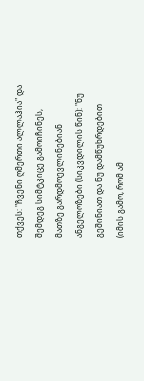თქვეს: "ჩვენი ღმერთი ალლაჰია" და შემდეგ სიმტკიცე გამოიჩინეს, მათზე გარდმოევლინებიან ანგელოზები (სიკვდილის წინ): "ნუ გეშინიათ და ნუ დამწუხრდებით (იმის გამო, რომ ამ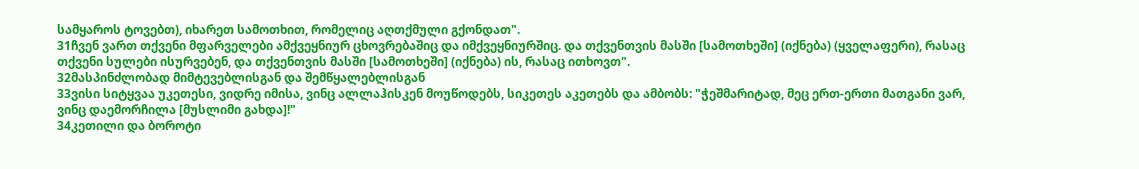სამყაროს ტოვებთ), იხარეთ სამოთხით, რომელიც აღთქმული გქონდათ".
31ჩვენ ვართ თქვენი მფარველები ამქვეყნიურ ცხოვრებაშიც და იმქვეყნიურშიც. და თქვენთვის მასში [სამოთხეში] (იქნება) (ყველაფერი), რასაც თქვენი სულები ისურვებენ, და თქვენთვის მასში [სამოთხეში] (იქნება) ის, რასაც ითხოვთ".
32მასპინძლობად მიმტევებლისგან და შემწყალებლისგან
33ვისი სიტყვაა უკეთესი, ვიდრე იმისა, ვინც ალლაჰისკენ მოუწოდებს, სიკეთეს აკეთებს და ამბობს: "ჭეშმარიტად, მეც ერთ-ერთი მათგანი ვარ, ვინც დაემორჩილა [მუსლიმი გახდა]!"
34კეთილი და ბოროტი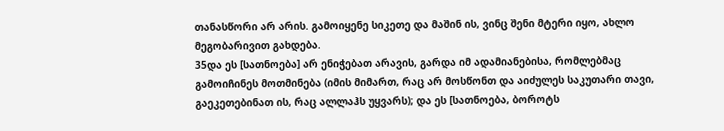თანასწორი არ არის. გამოიყენე სიკეთე და მაშინ ის, ვინც შენი მტერი იყო, ახლო მეგობარივით გახდება.
35და ეს [სათნოება] არ ენიჭებათ არავის, გარდა იმ ადამიანებისა, რომლებმაც გამოიჩინეს მოთმინება (იმის მიმართ, რაც არ მოსწონთ და აიძულეს საკუთარი თავი, გაეკეთებინათ ის, რაც ალლაჰს უყვარს); და ეს [სათნოება, ბოროტს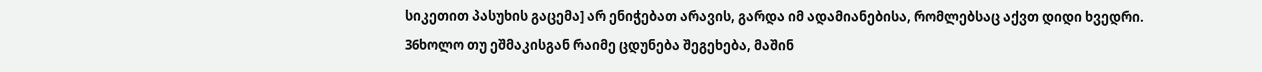სიკეთით პასუხის გაცემა] არ ენიჭებათ არავის, გარდა იმ ადამიანებისა, რომლებსაც აქვთ დიდი ხვედრი.
36ხოლო თუ ეშმაკისგან რაიმე ცდუნება შეგეხება, მაშინ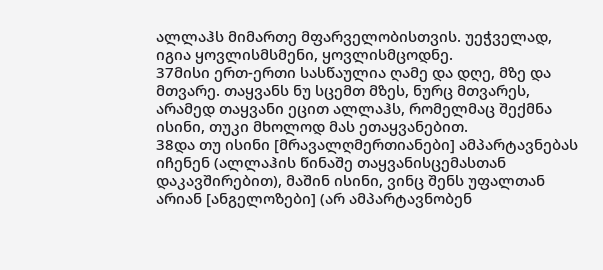ალლაჰს მიმართე მფარველობისთვის. უეჭველად, იგია ყოვლისმსმენი, ყოვლისმცოდნე.
37მისი ერთ-ერთი სასწაულია ღამე და დღე, მზე და მთვარე. თაყვანს ნუ სცემთ მზეს, ნურც მთვარეს, არამედ თაყვანი ეცით ალლაჰს, რომელმაც შექმნა ისინი, თუკი მხოლოდ მას ეთაყვანებით.
38და თუ ისინი [მრავალღმერთიანები] ამპარტავნებას იჩენენ (ალლაჰის წინაშე თაყვანისცემასთან დაკავშირებით), მაშინ ისინი, ვინც შენს უფალთან არიან [ანგელოზები] (არ ამპარტავნობენ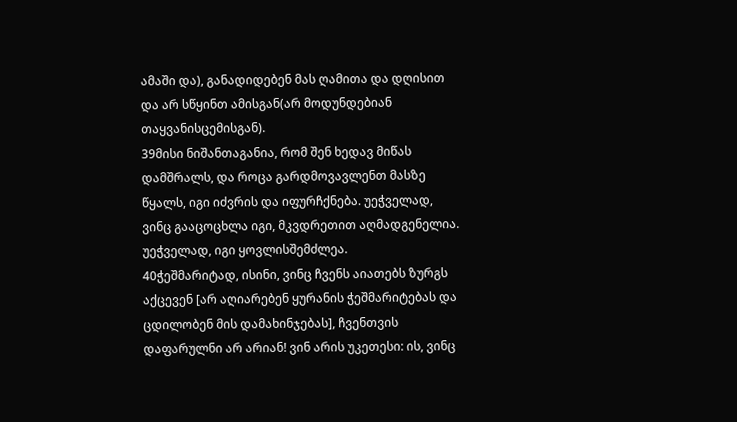ამაში და), განადიდებენ მას ღამითა და დღისით და არ სწყინთ ამისგან(არ მოდუნდებიან თაყვანისცემისგან).
39მისი ნიშანთაგანია, რომ შენ ხედავ მიწას დამშრალს, და როცა გარდმოვავლენთ მასზე წყალს, იგი იძვრის და იფურჩქნება. უეჭველად, ვინც გააცოცხლა იგი, მკვდრეთით აღმადგენელია. უეჭველად, იგი ყოვლისშემძლეა.
40ჭეშმარიტად, ისინი, ვინც ჩვენს აიათებს ზურგს აქცევენ [არ აღიარებენ ყურანის ჭეშმარიტებას და ცდილობენ მის დამახინჯებას], ჩვენთვის დაფარულნი არ არიან! ვინ არის უკეთესი: ის, ვინც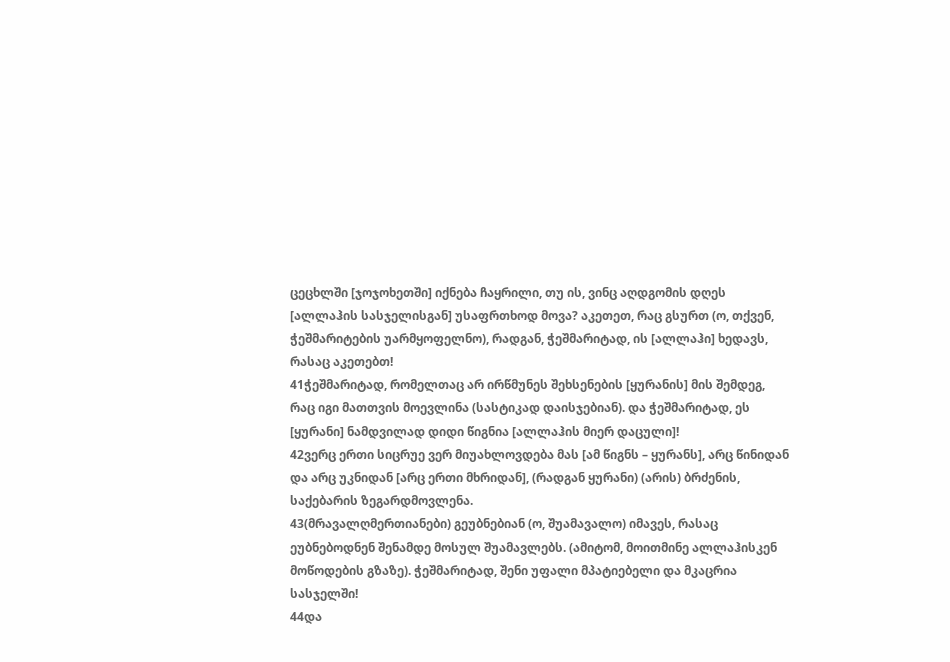ცეცხლში [ჯოჯოხეთში] იქნება ჩაყრილი, თუ ის, ვინც აღდგომის დღეს [ალლაჰის სასჯელისგან] უსაფრთხოდ მოვა? აკეთეთ, რაც გსურთ (ო, თქვენ, ჭეშმარიტების უარმყოფელნო), რადგან, ჭეშმარიტად, ის [ალლაჰი] ხედავს, რასაც აკეთებთ!
41ჭეშმარიტად, რომელთაც არ ირწმუნეს შეხსენების [ყურანის] მის შემდეგ, რაც იგი მათთვის მოევლინა (სასტიკად დაისჯებიან). და ჭეშმარიტად, ეს [ყურანი] ნამდვილად დიდი წიგნია [ალლაჰის მიერ დაცული]!
42ვერც ერთი სიცრუე ვერ მიუახლოვდება მას [ამ წიგნს – ყურანს], არც წინიდან და არც უკნიდან [არც ერთი მხრიდან], (რადგან ყურანი) (არის) ბრძენის, საქებარის ზეგარდმოვლენა.
43(მრავალღმერთიანები) გეუბნებიან (ო, შუამავალო) იმავეს, რასაც ეუბნებოდნენ შენამდე მოსულ შუამავლებს. (ამიტომ, მოითმინე ალლაჰისკენ მოწოდების გზაზე). ჭეშმარიტად, შენი უფალი მპატიებელი და მკაცრია სასჯელში!
44და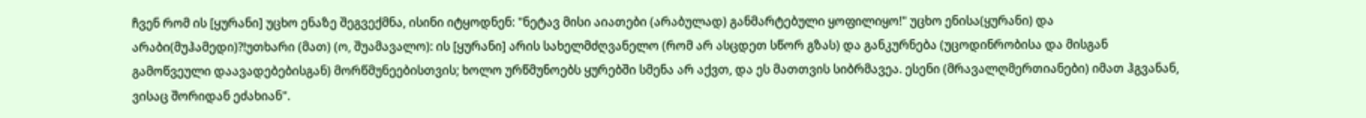ჩვენ რომ ის [ყურანი] უცხო ენაზე შეგვექმნა, ისინი იტყოდნენ: "ნეტავ მისი აიათები (არაბულად) განმარტებული ყოფილიყო!" უცხო ენისა(ყურანი) და არაბი(მუჰამედი)?!უთხარი (მათ) (ო, შუამავალო): ის [ყურანი] არის სახელმძღვანელო (რომ არ ასცდეთ სწორ გზას) და განკურნება (უცოდინრობისა და მისგან გამოწვეული დაავადებებისგან) მორწმუნეებისთვის; ხოლო ურწმუნოებს ყურებში სმენა არ აქვთ, და ეს მათთვის სიბრმავეა. ესენი (მრავალღმერთიანები) იმათ ჰგვანან, ვისაც შორიდან ეძახიან".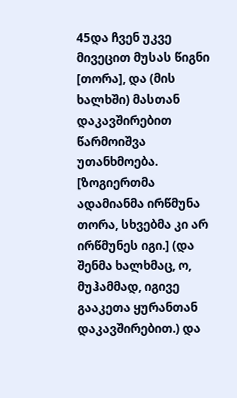45და ჩვენ უკვე მივეცით მუსას წიგნი [თორა], და (მის ხალხში) მასთან დაკავშირებით წარმოიშვა უთანხმოება. [ზოგიერთმა ადამიანმა ირწმუნა თორა, სხვებმა კი არ ირწმუნეს იგი.] (და შენმა ხალხმაც, ო, მუჰამმად, იგივე გააკეთა ყურანთან დაკავშირებით.) და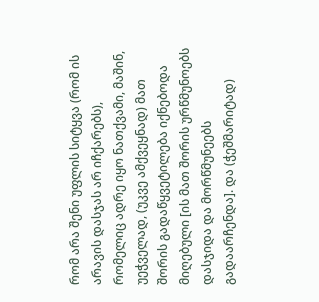რომ არა შენი უფლის სიტყვა (რომ ის არავის დასჯას არ იჩქარებს), რომელიც ადრე იყო ნათქვამი, მაშინ, უეჭველად, (უკვე ამქვეყნად) მათ შორის გადაწყვეტილება იქნებოდა მიღებული [ის მათ შორის ურწმუნოებს დასჯიდა და მორწმუნეებს გადაარჩენდა]. და (ჭეშმარიტად)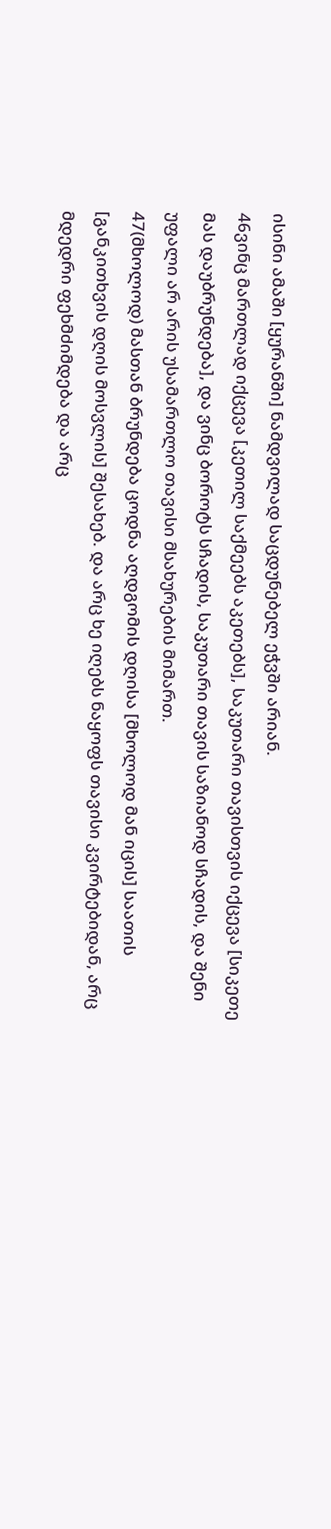ისინი ამაში [ყურანში] ნამდვილად საცდუნებელ ეჭვში არიან.
46ვინც მართლად იქცევა [კეთილ საქმეებს აკეთებს], საკუთარი თავისთვის იქცევა [სიკეთე მას დაუბრუნდება], და ვინც ბოროტს სჩადის, საკუთარი თავის საზიანოდ სჩადის, და შენი უფალი არ არის უსამართლო თავისი მსახურების მიმართ.
47(მხოლოდ) მასთან ბრუნდება ცოდნა აღდგომის დღისა [მხოლოდ მან იცის] საათის [განკითხვის დღის მოსვლის] შესახებ. და არც ხე იღებს ნაყოფს თავისი კვირტებიდან, არც მდედრი ფეხმძიმდება და არც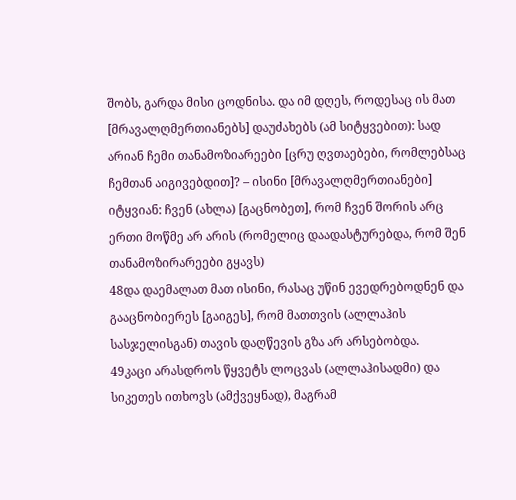შობს, გარდა მისი ცოდნისა. და იმ დღეს, როდესაც ის მათ [მრავალღმერთიანებს] დაუძახებს (ამ სიტყვებით): სად არიან ჩემი თანამოზიარეები [ცრუ ღვთაებები, რომლებსაც ჩემთან აიგივებდით]? – ისინი [მრავალღმერთიანები] იტყვიან: ჩვენ (ახლა) [გაცნობეთ], რომ ჩვენ შორის არც ერთი მოწმე არ არის (რომელიც დაადასტურებდა, რომ შენ თანამოზირარეები გყავს)
48და დაემალათ მათ ისინი, რასაც უწინ ევედრებოდნენ და გააცნობიერეს [გაიგეს], რომ მათთვის (ალლაჰის სასჯელისგან) თავის დაღწევის გზა არ არსებობდა.
49კაცი არასდროს წყვეტს ლოცვას (ალლაჰისადმი) და სიკეთეს ითხოვს (ამქვეყნად), მაგრამ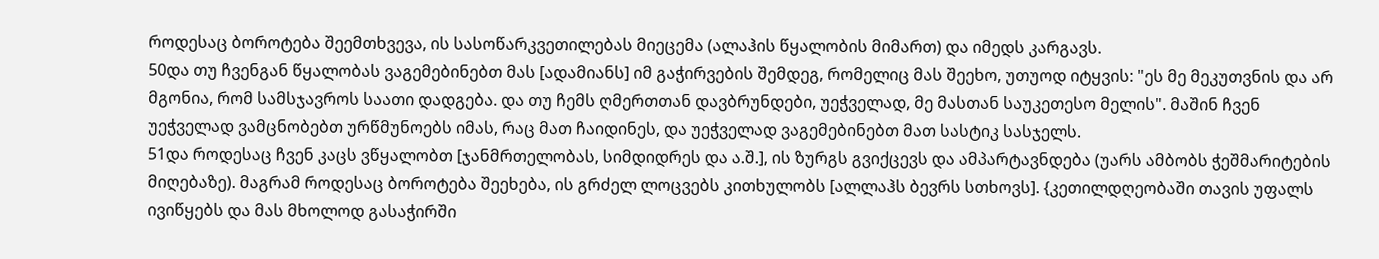როდესაც ბოროტება შეემთხვევა, ის სასოწარკვეთილებას მიეცემა (ალაჰის წყალობის მიმართ) და იმედს კარგავს.
50და თუ ჩვენგან წყალობას ვაგემებინებთ მას [ადამიანს] იმ გაჭირვების შემდეგ, რომელიც მას შეეხო, უთუოდ იტყვის: "ეს მე მეკუთვნის და არ მგონია, რომ სამსჯავროს საათი დადგება. და თუ ჩემს ღმერთთან დავბრუნდები, უეჭველად, მე მასთან საუკეთესო მელის". მაშინ ჩვენ უეჭველად ვამცნობებთ ურწმუნოებს იმას, რაც მათ ჩაიდინეს, და უეჭველად ვაგემებინებთ მათ სასტიკ სასჯელს.
51და როდესაც ჩვენ კაცს ვწყალობთ [ჯანმრთელობას, სიმდიდრეს და ა.შ.], ის ზურგს გვიქცევს და ამპარტავნდება (უარს ამბობს ჭეშმარიტების მიღებაზე). მაგრამ როდესაც ბოროტება შეეხება, ის გრძელ ლოცვებს კითხულობს [ალლაჰს ბევრს სთხოვს]. {კეთილდღეობაში თავის უფალს ივიწყებს და მას მხოლოდ გასაჭირში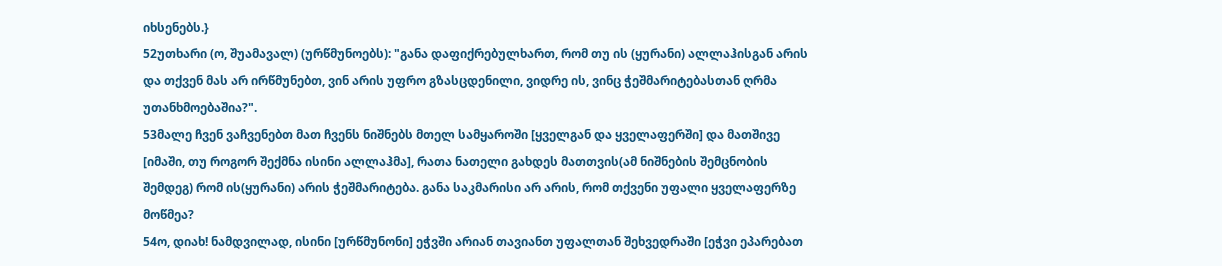იხსენებს.}
52უთხარი (ო, შუამავალ) (ურწმუნოებს): "განა დაფიქრებულხართ, რომ თუ ის (ყურანი) ალლაჰისგან არის და თქვენ მას არ ირწმუნებთ, ვინ არის უფრო გზასცდენილი, ვიდრე ის, ვინც ჭეშმარიტებასთან ღრმა უთანხმოებაშია?".
53მალე ჩვენ ვაჩვენებთ მათ ჩვენს ნიშნებს მთელ სამყაროში [ყველგან და ყველაფერში] და მათშივე [იმაში, თუ როგორ შექმნა ისინი ალლაჰმა], რათა ნათელი გახდეს მათთვის(ამ ნიშნების შემცნობის შემდეგ) რომ ის(ყურანი) არის ჭეშმარიტება. განა საკმარისი არ არის, რომ თქვენი უფალი ყველაფერზე მოწმეა?
54ო, დიახ! ნამდვილად, ისინი [ურწმუნონი] ეჭვში არიან თავიანთ უფალთან შეხვედრაში [ეჭვი ეპარებათ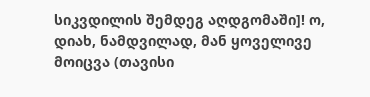სიკვდილის შემდეგ აღდგომაში]! ო, დიახ, ნამდვილად, მან ყოველივე მოიცვა (თავისი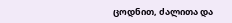ცოდნით, ძალითა და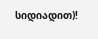სიდიადით)!